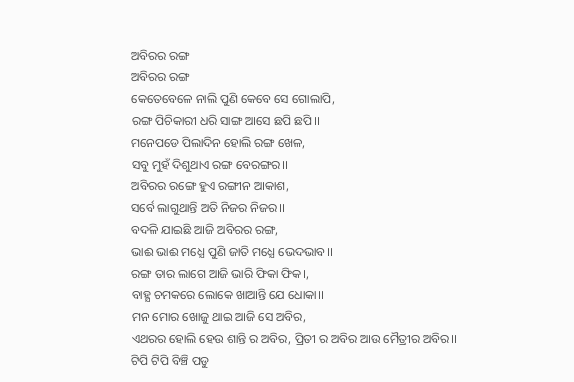ଅବିରର ରଙ୍ଗ
ଅବିରର ରଙ୍ଗ
କେତେବେଳେ ନାଲି ପୁଣି କେବେ ସେ ଗୋଲାପି,
ରଙ୍ଗ ପିଚିକାରୀ ଧରି ସାଙ୍ଗ ଆସେ ଛପି ଛପି।।
ମନେପଡେ ପିଲାଦିନ ହୋଲି ରଙ୍ଗ ଖେଳ,
ସବୁ ମୁହଁ ଦିଶୁଥାଏ ରଙ୍ଗ ବେରଙ୍ଗର।।
ଅବିରର ରଙ୍ଗେ ହୁଏ ରଙ୍ଗୀନ ଆକାଶ,
ସର୍ବେ ଲାଗୁଥାନ୍ତି ଅତି ନିଜର ନିଜର।।
ବଦଳି ଯାଇଛି ଆଜି ଅବିରର ରଙ୍ଗ,
ଭାଈ ଭାଈ ମଧ୍ଯେ ପୁଣି ଜାତି ମଧ୍ଯେ ଭେଦଭାବ।।
ରଙ୍ଗ ତାର ଲାଗେ ଆଜି ଭାରି ଫିକା ଫିକ।,
ବାହ୍ଯ ଚମକରେ ଲୋକେ ଖାଆନ୍ତି ଯେ ଧୋକା।।
ମନ ମୋର ଖୋଜୁ ଥାଇ ଆଜି ସେ ଅବିର,
ଏଥରର ହୋଲି ହେଉ ଶାନ୍ତି ର ଅବିର, ପ୍ରିତୀ ର ଅବିର ଆଉ ମୈତ୍ରୀର ଅବିର।।
ଟିପି ଟିପି ବିଞ୍ଚି ପଡୁ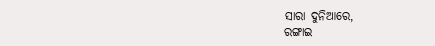ସାରା ଦୁନିଆରେ,
ରଙ୍ଗାଇ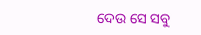ଦେଉ ସେ ସବୁ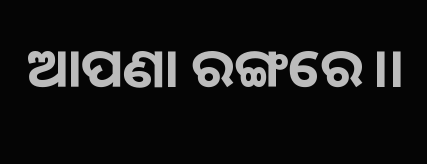ଆପଣା ରଙ୍ଗରେ।।